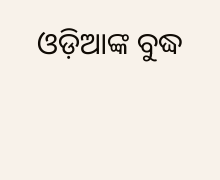ଓଡ଼ିଆଙ୍କ ବୁଦ୍ଧ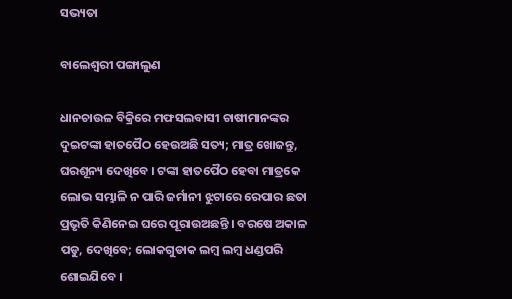ସଭ୍ୟତା

ବାଲେଶ୍ୱରୀ ପଙ୍ଗାଲୁଣ

ଧାନଚାଉଳ ବିକ୍ରିରେ ମଫସଲବାସୀ ଚାଷୀମାନଙ୍କର ଦୁଇଟଙ୍କା ହାତପୈଠ ହେଉଅଛି ସତ୍ୟ; ମାତ୍ର ଖୋଜନ୍ତୁ, ଘରଶୂନ୍ୟ ଦେଖିବେ । ଟଙ୍କା ହାତପୈଠ ହେବା ମାତ୍ରକେ ଲୋଭ ସମ୍ଭାଳି ନ ପାରି ଜର୍ମାନୀ ଝୁଟାରେ ରେପାର ଛତା ପ୍ରଭୃତି କିଣିନେଇ ଘରେ ପୂରାଉଅଛନ୍ତି । ବରଷେ ଅକାଳ ପଡୁ, ଦେଖିବେ; ଲୋକଗୁଡାକ ଲମ୍ବ ଲମ୍ବ ଧଣ୍ଡପରି ଶୋଇଯିବେ ।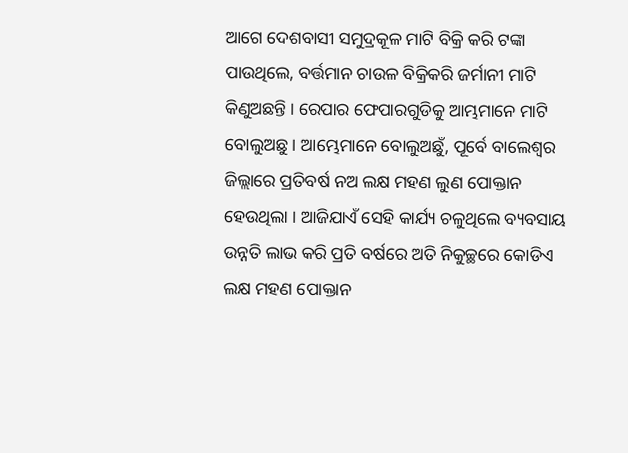ଆଗେ ଦେଶବାସୀ ସମୁଦ୍ରକୂଳ ମାଟି ବିକ୍ରି କରି ଟଙ୍କା ପାଉଥିଲେ, ବର୍ତ୍ତମାନ ଚାଉଳ ବିକ୍ରିକରି ଜର୍ମାନୀ ମାଟି କିଣୁଅଛନ୍ତି । ରେପାର ଫେପାରଗୁଡିକୁ ଆମ୍ଭମାନେ ମାଟି ବୋଲୁଅଛୁ । ଆମ୍ଭେମାନେ ବୋଲୁଅଛୁଁ, ପୂର୍ବେ ବାଲେଶ୍ୱର ଜିଲ୍ଲାରେ ପ୍ରତିବର୍ଷ ନଅ ଲକ୍ଷ ମହଣ ଲୁଣ ପୋକ୍ତାନ ହେଉଥିଲା । ଆଜିଯାଏଁ ସେହି କାର୍ଯ୍ୟ ଚଳୁଥିଲେ ବ୍ୟବସାୟ ଉନ୍ନତି ଲାଭ କରି ପ୍ରତି ବର୍ଷରେ ଅତି ନିକୁଚ୍ଛରେ କୋଡିଏ ଲକ୍ଷ ମହଣ ପୋକ୍ତାନ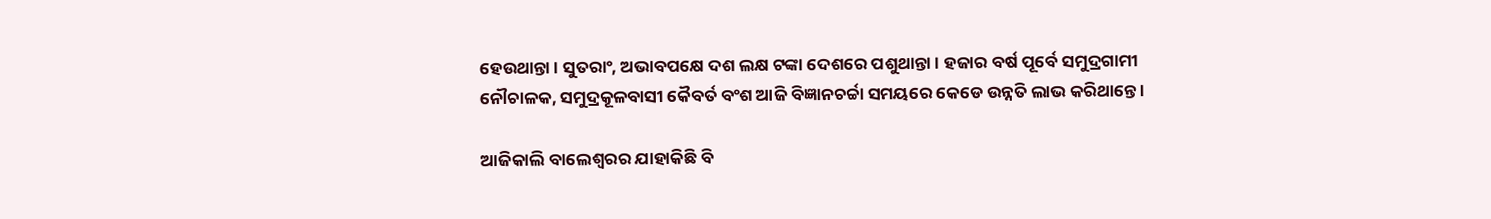ହେଉଥାନ୍ତା । ସୁତରାଂ, ଅଭାବପକ୍ଷେ ଦଶ ଲକ୍ଷ ଟଙ୍କା ଦେଶରେ ପଶୁଥାନ୍ତା । ହଜାର ବର୍ଷ ପୂର୍ବେ ସମୁଦ୍ରଗାମୀ ନୌଚାଳକ, ସମୁଦ୍ରକୂଳବାସୀ କୈବର୍ତ ବଂଶ ଆଜି ବିଜ୍ଞାନଚର୍ଚ୍ଚା ସମୟରେ କେଡେ ଉନ୍ନତି ଲାଭ କରିଥାନ୍ତେ ।

ଆଜିକାଲି ବାଲେଶ୍ୱରର ଯାହାକିଛି ବି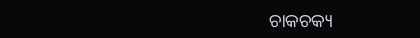ଚାକଚକ୍ୟ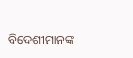ବିଦେଶୀମାନଙ୍କ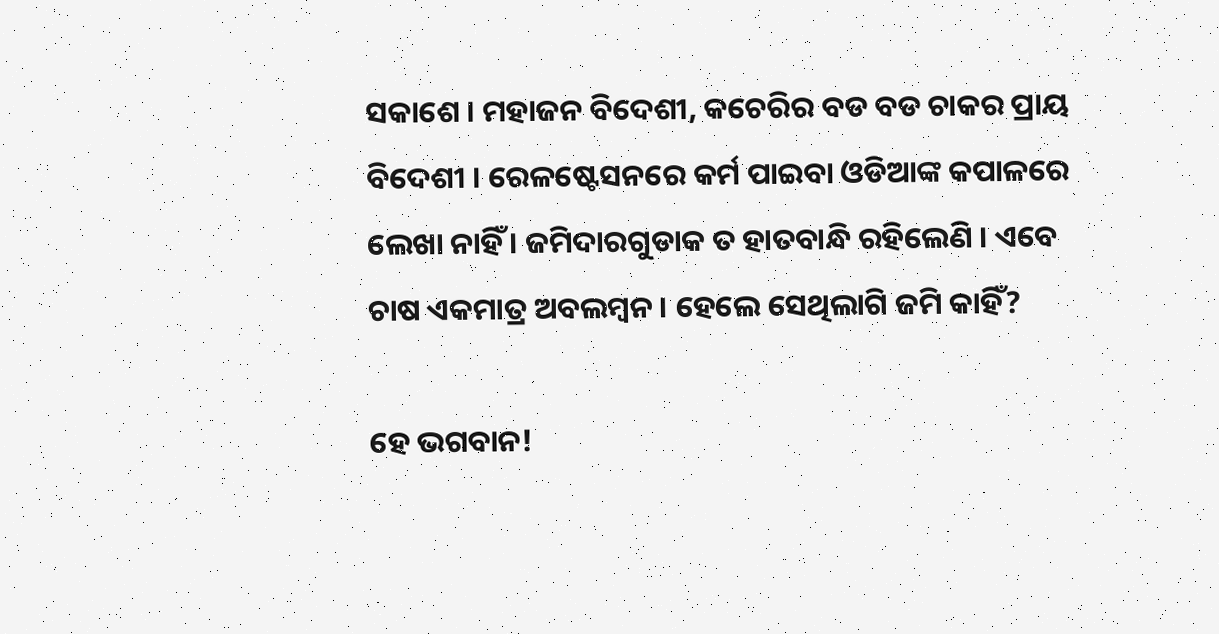ସକାଶେ । ମହାଜନ ବିଦେଶୀ, କଚେରିର ବଡ ବଡ ଚାକର ପ୍ରାୟ ବିଦେଶୀ । ରେଳଷ୍ଟେସନରେ କର୍ମ ପାଇବା ଓଡିଆଙ୍କ କପାଳରେ ଲେଖା ନାହିଁ । ଜମିଦାରଗୁଡାକ ତ ହାତବାନ୍ଧି ରହିଲେଣି । ଏବେ ଚାଷ ଏକମାତ୍ର ଅବଲମ୍ବନ । ହେଲେ ସେଥିଲାଗି ଜମି କାହିଁ?

ହେ ଭଗବାନ!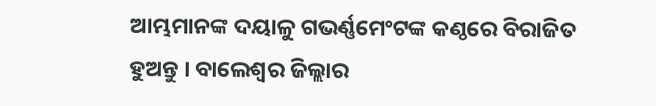ଆମ୍ଭମାନଙ୍କ ଦୟାଳୁ ଗଭର୍ଣ୍ଣମେଂଟଙ୍କ କଣ୍ଠରେ ବିରାଜିତ ହୁଅନ୍ତୁ । ବାଲେଶ୍ୱର ଜିଲ୍ଲାର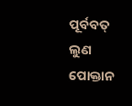ପୂର୍ବବତ୍ ଲୁଣ ପୋକ୍ତାନ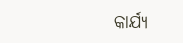କାର୍ଯ୍ୟ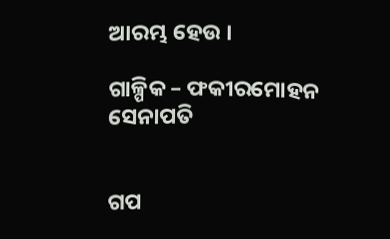ଆରମ୍ଭ ହେଉ ।

ଗାଳ୍ପିକ – ଫକୀରମୋହନ ସେନାପତି


ଗପ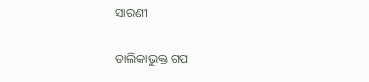ସାରଣୀ

ତାଲିକାଭୁକ୍ତ ଗପ